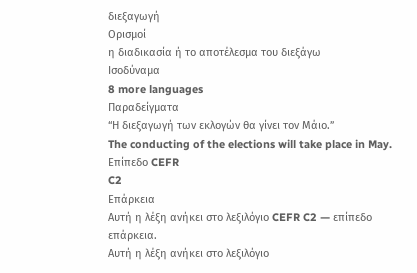διεξαγωγή
Ορισμοί
η διαδικασία ή το αποτέλεσμα του διεξάγω
Ισοδύναμα
8 more languages
Παραδείγματα
“Η διεξαγωγή των εκλογών θα γίνει τον Μάιο.”
The conducting of the elections will take place in May.
Επίπεδο CEFR
C2
Επάρκεια
Αυτή η λέξη ανήκει στο λεξιλόγιο CEFR C2 — επίπεδο επάρκεια.
Αυτή η λέξη ανήκει στο λεξιλόγιο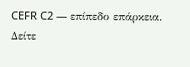CEFR C2 — επίπεδο επάρκεια.
Δείτε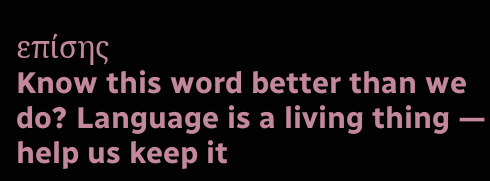επίσης
Know this word better than we do? Language is a living thing — help us keep it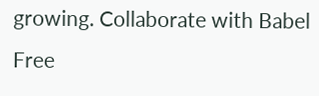growing. Collaborate with Babel Free